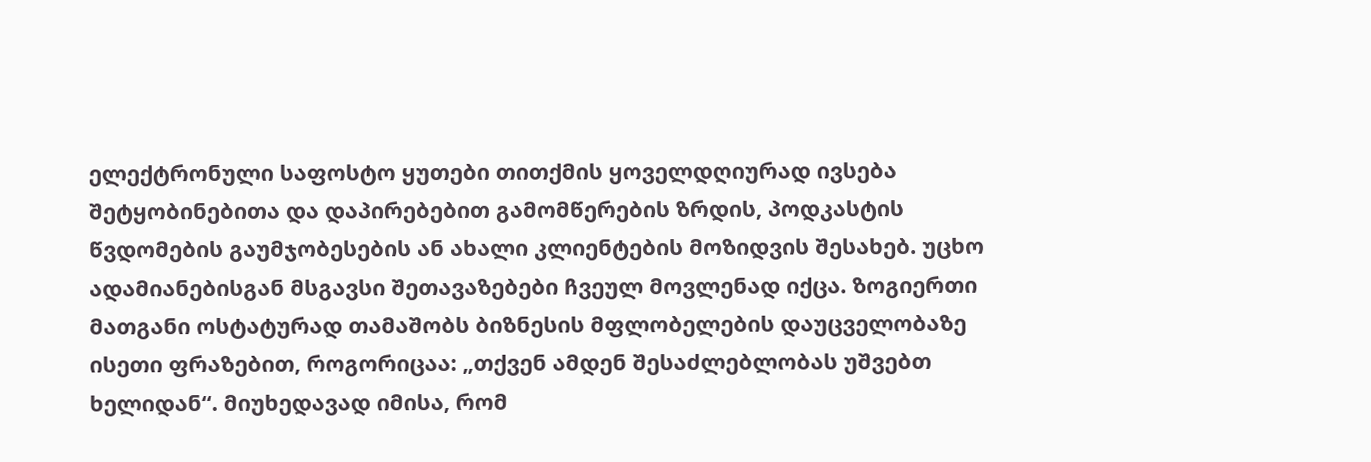ელექტრონული საფოსტო ყუთები თითქმის ყოველდღიურად ივსება შეტყობინებითა და დაპირებებით გამომწერების ზრდის, პოდკასტის წვდომების გაუმჯობესების ან ახალი კლიენტების მოზიდვის შესახებ. უცხო ადამიანებისგან მსგავსი შეთავაზებები ჩვეულ მოვლენად იქცა. ზოგიერთი მათგანი ოსტატურად თამაშობს ბიზნესის მფლობელების დაუცველობაზე ისეთი ფრაზებით, როგორიცაა: „თქვენ ამდენ შესაძლებლობას უშვებთ ხელიდან“. მიუხედავად იმისა, რომ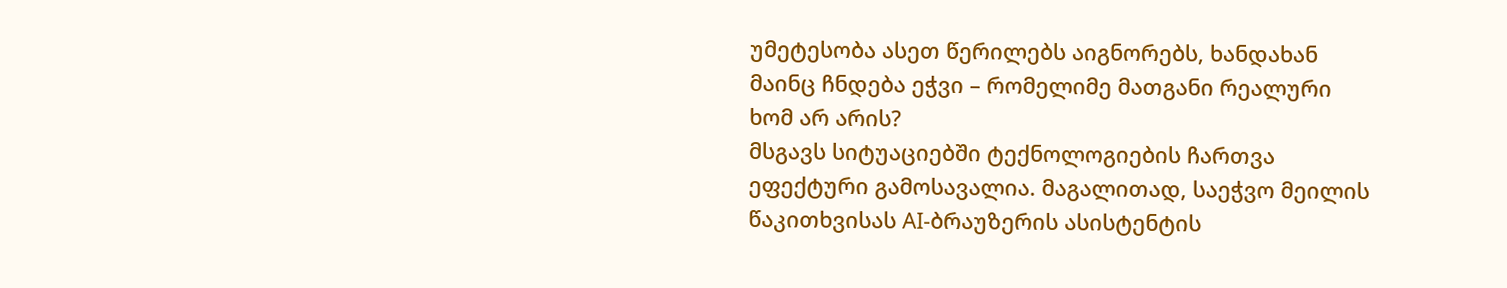უმეტესობა ასეთ წერილებს აიგნორებს, ხანდახან მაინც ჩნდება ეჭვი – რომელიმე მათგანი რეალური ხომ არ არის?
მსგავს სიტუაციებში ტექნოლოგიების ჩართვა ეფექტური გამოსავალია. მაგალითად, საეჭვო მეილის წაკითხვისას AI-ბრაუზერის ასისტენტის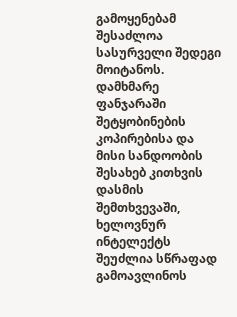გამოყენებამ შესაძლოა სასურველი შედეგი მოიტანოს. დამხმარე ფანჯარაში შეტყობინების კოპირებისა და მისი სანდოობის შესახებ კითხვის დასმის შემთხვევაში, ხელოვნურ ინტელექტს შეუძლია სწრაფად გამოავლინოს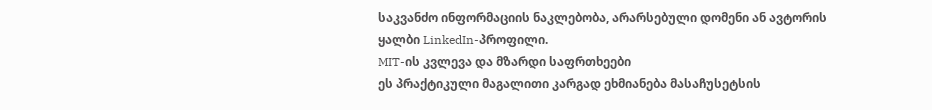საკვანძო ინფორმაციის ნაკლებობა, არარსებული დომენი ან ავტორის ყალბი LinkedIn-პროფილი.
MIT-ის კვლევა და მზარდი საფრთხეები
ეს პრაქტიკული მაგალითი კარგად ეხმიანება მასაჩუსეტსის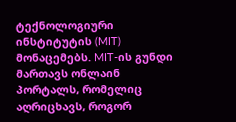ტექნოლოგიური ინსტიტუტის (MIT) მონაცემებს. MIT-ის გუნდი მართავს ონლაინ პორტალს, რომელიც აღრიცხავს, როგორ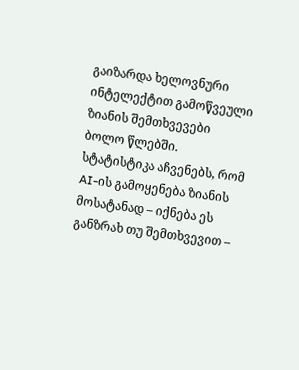გაიზარდა ხელოვნური ინტელექტით გამოწვეული ზიანის შემთხვევები ბოლო წლებში. სტატისტიკა აჩვენებს, რომ AI-ის გამოყენება ზიანის მოსატანად – იქნება ეს განზრახ თუ შემთხვევით –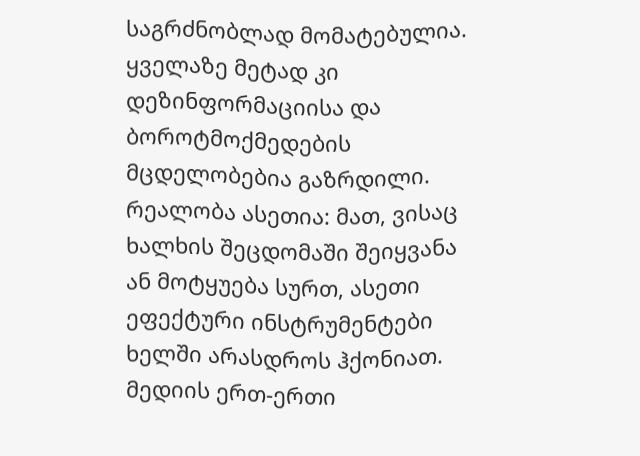საგრძნობლად მომატებულია. ყველაზე მეტად კი დეზინფორმაციისა და ბოროტმოქმედების მცდელობებია გაზრდილი. რეალობა ასეთია: მათ, ვისაც ხალხის შეცდომაში შეიყვანა ან მოტყუება სურთ, ასეთი ეფექტური ინსტრუმენტები ხელში არასდროს ჰქონიათ.
მედიის ერთ-ერთი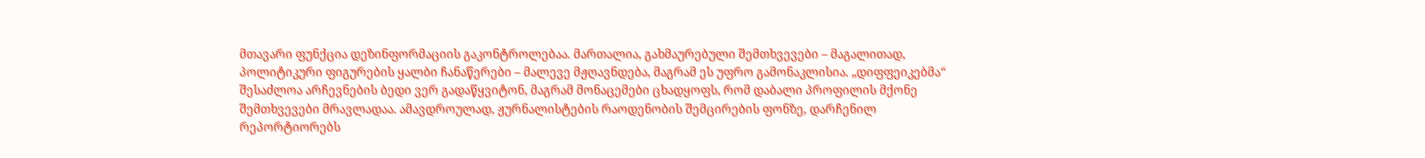მთავარი ფუნქცია დეზინფორმაციის გაკონტროლებაა. მართალია, გახმაურებული შემთხვევები – მაგალითად, პოლიტიკური ფიგურების ყალბი ჩანაწერები – მალევე მჟღავნდება, მაგრამ ეს უფრო გამონაკლისია. „დიფფეიკებმა“ შესაძლოა არჩევნების ბედი ვერ გადაწყვიტონ, მაგრამ მონაცემები ცხადყოფს, რომ დაბალი პროფილის მქონე შემთხვევები მრავლადაა. ამავდროულად, ჟურნალისტების რაოდენობის შემცირების ფონზე, დარჩენილ რეპორტიორებს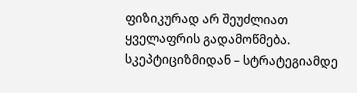ფიზიკურად არ შეუძლიათ ყველაფრის გადამოწმება.
სკეპტიციზმიდან – სტრატეგიამდე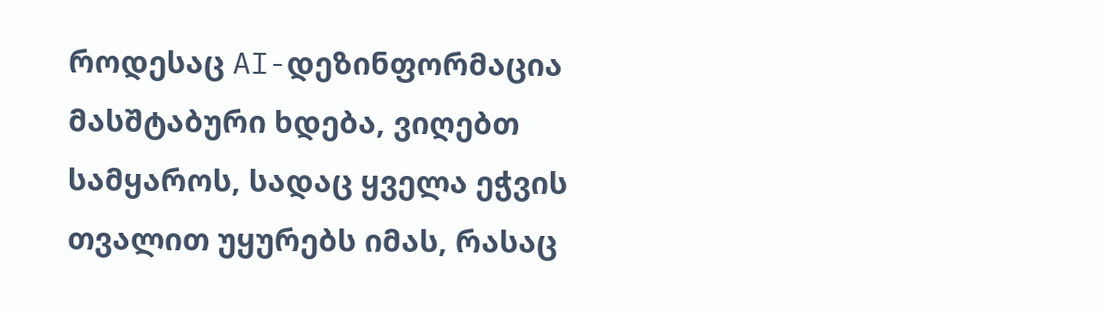როდესაც AI-დეზინფორმაცია მასშტაბური ხდება, ვიღებთ სამყაროს, სადაც ყველა ეჭვის თვალით უყურებს იმას, რასაც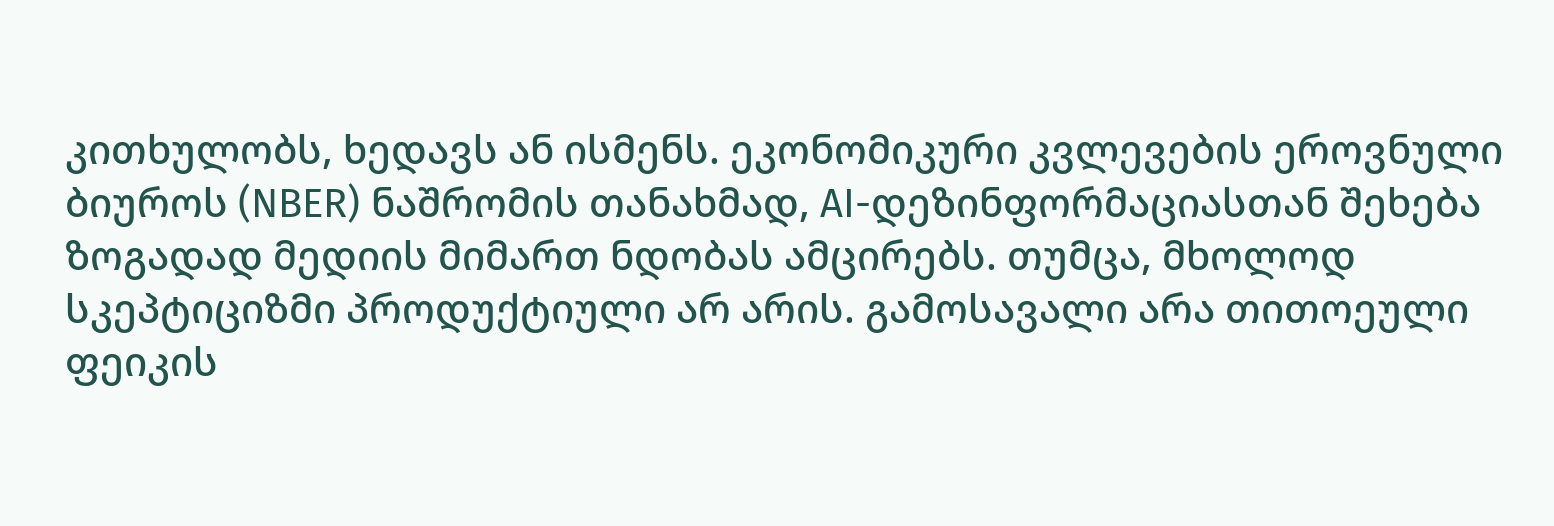კითხულობს, ხედავს ან ისმენს. ეკონომიკური კვლევების ეროვნული ბიუროს (NBER) ნაშრომის თანახმად, AI-დეზინფორმაციასთან შეხება ზოგადად მედიის მიმართ ნდობას ამცირებს. თუმცა, მხოლოდ სკეპტიციზმი პროდუქტიული არ არის. გამოსავალი არა თითოეული ფეიკის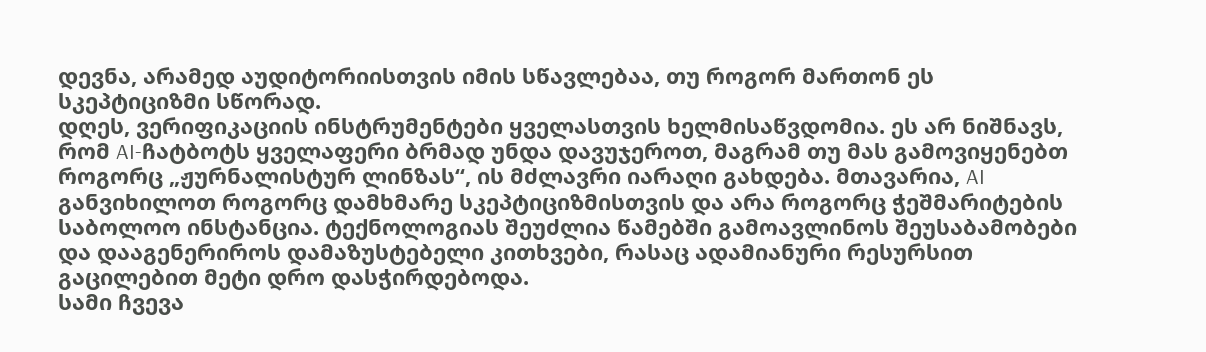დევნა, არამედ აუდიტორიისთვის იმის სწავლებაა, თუ როგორ მართონ ეს სკეპტიციზმი სწორად.
დღეს, ვერიფიკაციის ინსტრუმენტები ყველასთვის ხელმისაწვდომია. ეს არ ნიშნავს, რომ AI-ჩატბოტს ყველაფერი ბრმად უნდა დავუჯეროთ, მაგრამ თუ მას გამოვიყენებთ როგორც „ჟურნალისტურ ლინზას“, ის მძლავრი იარაღი გახდება. მთავარია, AI განვიხილოთ როგორც დამხმარე სკეპტიციზმისთვის და არა როგორც ჭეშმარიტების საბოლოო ინსტანცია. ტექნოლოგიას შეუძლია წამებში გამოავლინოს შეუსაბამობები და დააგენერიროს დამაზუსტებელი კითხვები, რასაც ადამიანური რესურსით გაცილებით მეტი დრო დასჭირდებოდა.
სამი ჩვევა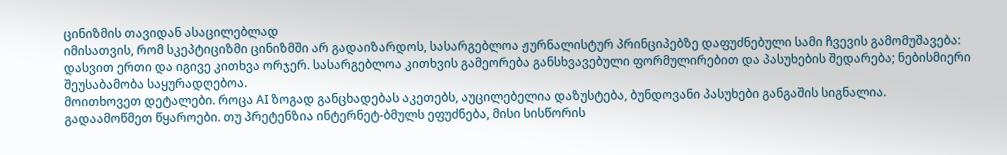ცინიზმის თავიდან ასაცილებლად
იმისათვის, რომ სკეპტიციზმი ცინიზმში არ გადაიზარდოს, სასარგებლოა ჟურნალისტურ პრინციპებზე დაფუძნებული სამი ჩვევის გამომუშავება:
დასვით ერთი და იგივე კითხვა ორჯერ. სასარგებლოა კითხვის გამეორება განსხვავებული ფორმულირებით და პასუხების შედარება; ნებისმიერი შეუსაბამობა საყურადღებოა.
მოითხოვეთ დეტალები. როცა AI ზოგად განცხადებას აკეთებს, აუცილებელია დაზუსტება, ბუნდოვანი პასუხები განგაშის სიგნალია.
გადაამოწმეთ წყაროები. თუ პრეტენზია ინტერნეტ-ბმულს ეფუძნება, მისი სისწორის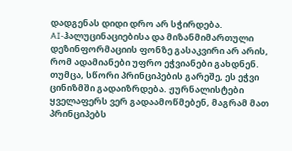დადგენას დიდი დრო არ სჭირდება.
AI-ჰალუცინაციებისა და მიზანმიმართული დეზინფორმაციის ფონზე გასაკვირი არ არის, რომ ადამიანები უფრო ეჭვიანები გახდნენ. თუმცა, სწორი პრინციპების გარეშე, ეს ეჭვი ცინიზმში გადაიზრდება. ჟურნალისტები ყველაფერს ვერ გადაამოწმებენ, მაგრამ მათ პრინციპებს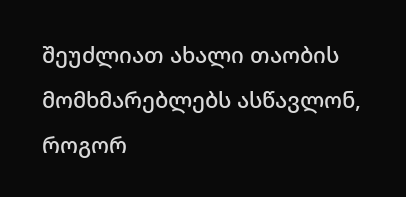შეუძლიათ ახალი თაობის მომხმარებლებს ასწავლონ, როგორ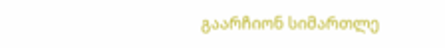გაარჩიონ სიმართლე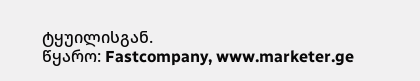ტყუილისგან.
წყარო: Fastcompany, www.marketer.ge